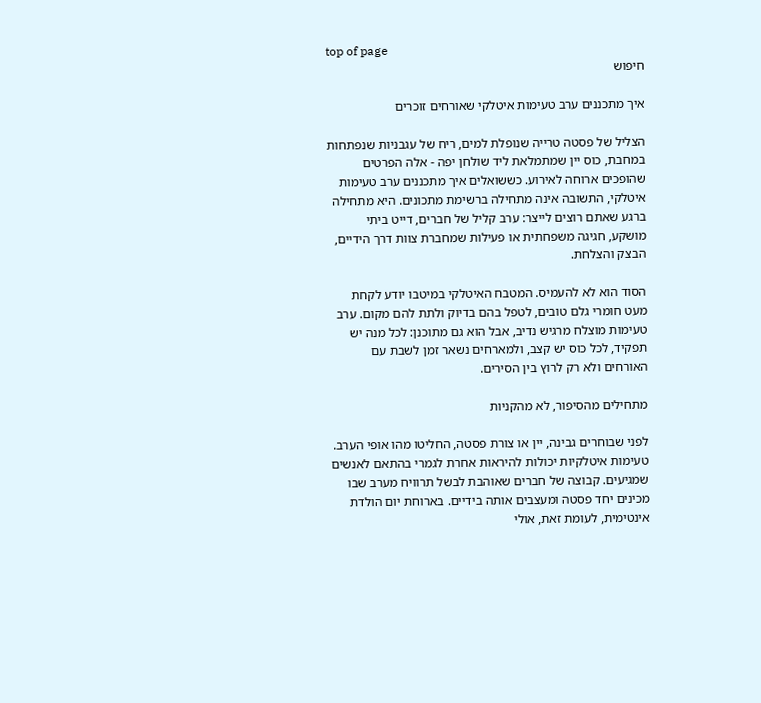top of page
חיפוש

איך מתכננים ערב טעימות איטלקי שאורחים זוכרים

הצליל של פסטה טרייה שנופלת למים, ריח של עגבניות שנפתחות במחבת, כוס יין שמתמלאת ליד שולחן יפה - אלה הפרטים שהופכים ארוחה לאירוע. כששואלים איך מתכננים ערב טעימות איטלקי, התשובה אינה מתחילה ברשימת מתכונים. היא מתחילה ברגע שאתם רוצים לייצר: ערב קליל של חברים, דייט ביתי מושקע, חגיגה משפחתית או פעילות שמחברת צוות דרך הידיים, הבצק והצלחת.

הסוד הוא לא להעמיס. המטבח האיטלקי במיטבו יודע לקחת מעט חומרי גלם טובים, לטפל בהם בדיוק ולתת להם מקום. ערב טעימות מוצלח מרגיש נדיב, אבל הוא גם מתוכנן: לכל מנה יש תפקיד, לכל כוס יש קצב, ולמארחים נשאר זמן לשבת עם האורחים ולא רק לרוץ בין הסירים.

מתחילים מהסיפור, לא מהקניות

לפני שבוחרים גבינה, יין או צורת פסטה, החליטו מהו אופי הערב. טעימות איטלקיות יכולות להיראות אחרת לגמרי בהתאם לאנשים שמגיעים. קבוצה של חברים שאוהבת לבשל תרוויח מערב שבו מכינים יחד פסטה ומעצבים אותה בידיים. בארוחת יום הולדת אינטימית, לעומת זאת, אולי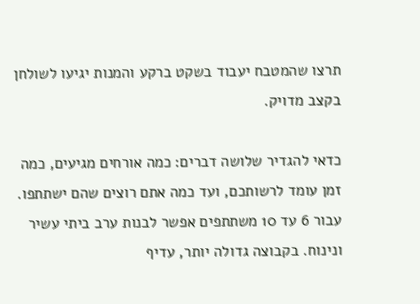תרצו שהמטבח יעבוד בשקט ברקע והמנות יגיעו לשולחן בקצב מדויק.

כדאי להגדיר שלושה דברים: כמה אורחים מגיעים, כמה זמן עומד לרשותכם, ועד כמה אתם רוצים שהם ישתתפו. עבור 6 עד 10 משתתפים אפשר לבנות ערב ביתי עשיר ונינוח. בקבוצה גדולה יותר, עדיף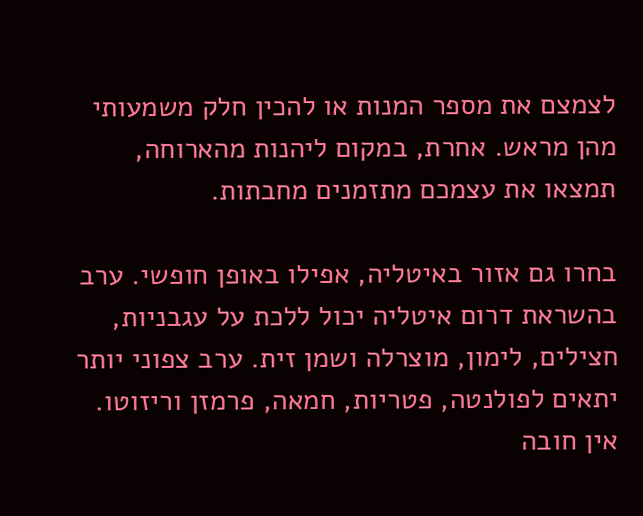לצמצם את מספר המנות או להכין חלק משמעותי מהן מראש. אחרת, במקום ליהנות מהארוחה, תמצאו את עצמכם מתזמנים מחבתות.

בחרו גם אזור באיטליה, אפילו באופן חופשי. ערב בהשראת דרום איטליה יכול ללכת על עגבניות, חצילים, לימון, מוצרלה ושמן זית. ערב צפוני יותר יתאים לפולנטה, פטריות, חמאה, פרמזן וריזוטו. אין חובה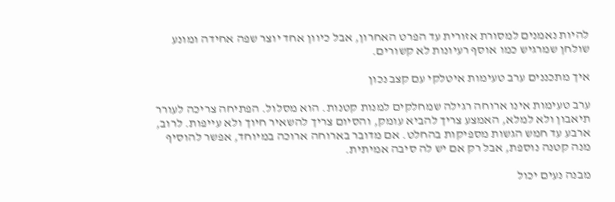להיות נאמנים למסורת אזורית עד הפרט האחרון, אבל כיוון אחד יוצר שפה אחידה ומונע שולחן שמרגיש כמו אוסף רעיונות לא קשורים.

איך מתכננים ערב טעימות איטלקי עם קצב נכון

ערב טעימות אינו ארוחה רגילה שמחלקים למנות קטנות. הוא מסלול. הפתיחה צריכה לעורר תיאבון ולא למלא, האמצע צריך להביא עומק, והסיום צריך להשאיר חיוך ולא עייפות. לרוב, ארבע עד חמש הגשות מספיקות בהחלט. אם מדובר בארוחה ארוכה במיוחד, אפשר להוסיף מנה קטנה נוספת, אבל רק אם יש לה סיבה אמיתית.

מבנה נעים יכול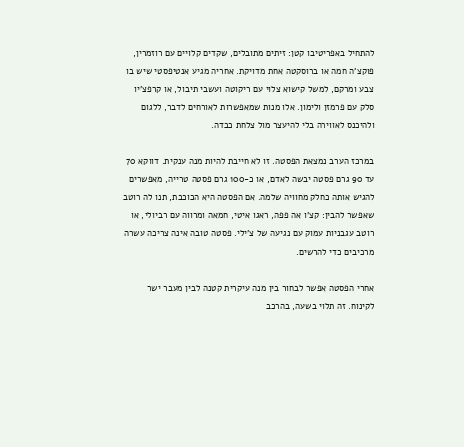להתחיל באפריטיבו קטן: זיתים מתובלים, שקדים קלויים עם רוזמרין, פוקצ'ה חמה או ברוסקטה אחת מדויקת. אחריה מגיע אנטיפסטי שיש בו צבע ומרקם, למשל קישוא צלוי עם ריקוטה ועשבי תיבול, או קרפצ'יו סלק עם פרמזן ולימון. אלו מנות שמאפשרות לאורחים לדבר, ללגום ולהיכנס לאווירה בלי להיעצר מול צלחת כבדה.

במרכז הערב נמצאת הפסטה. זו לא חייבת להיות מנה ענקית. דווקא 70 עד 90 גרם פסטה יבשה לאדם, או כ-100 גרם פסטה טרייה, מאפשרים להגיש אותה כחלק מחוויה שלמה. אם הפסטה היא הכוכבת, תנו לה רוטב שאפשר להבין: קצ'ו אה פפה, ראגו איטי, חמאה ומרווה עם רביולי, או רוטב עגבניות עמוק עם נגיעה של צ'ילי. פסטה טובה אינה צריכה עשרה מרכיבים כדי להרשים.

אחרי הפסטה אפשר לבחור בין מנה עיקרית קטנה לבין מעבר ישר לקינוח. זה תלוי בשעה, בהרכב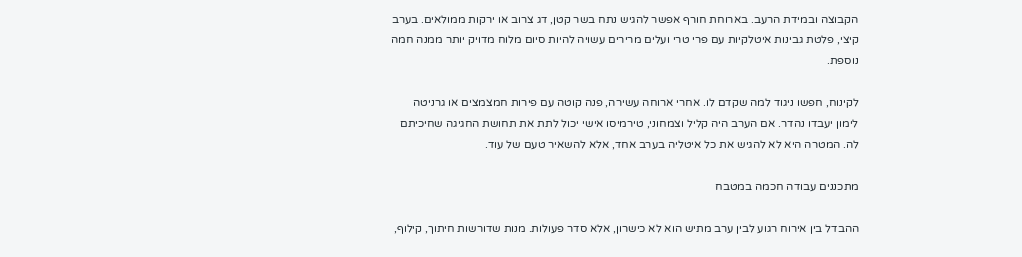הקבוצה ובמידת הרעב. בארוחת חורף אפשר להגיש נתח בשר קטן, דג צרוב או ירקות ממולאים. בערב קיצי, פלטת גבינות איטלקיות עם פרי טרי ועלים מרירים עשויה להיות סיום מלוח מדויק יותר ממנה חמה נוספת.

לקינוח, חפשו ניגוד למה שקדם לו. אחרי ארוחה עשירה, פנה קוטה עם פירות חמצמצים או גרניטה לימון יעבדו נהדר. אם הערב היה קליל וצמחוני, טירמיסו אישי יכול לתת את תחושת החגיגה שחיכיתם לה. המטרה היא לא להגיש את כל איטליה בערב אחד, אלא להשאיר טעם של עוד.

מתכננים עבודה חכמה במטבח

ההבדל בין אירוח רגוע לבין ערב מתיש הוא לא כישרון, אלא סדר פעולות. מנות שדורשות חיתוך, קילוף,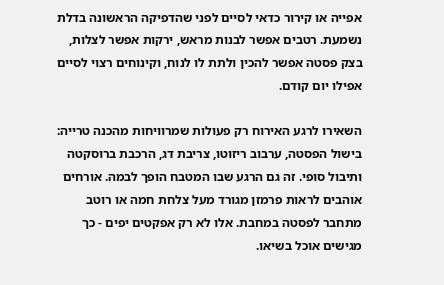אפייה או קירור כדאי לסיים לפני שהדפיקה הראשונה בדלת נשמעת. רטבים אפשר לבנות מראש, ירקות אפשר לצלות, בצק פסטה אפשר להכין ולתת לו לנוח, וקינוחים רצוי לסיים אפילו יום קודם.

השאירו לרגע האירוח רק פעולות שמרוויחות מהכנה טרייה: בישול הפסטה, ערבוב ריזוטו, צריבת דג, הרכבת ברוסקטה ותיבול סופי. זה גם הרגע שבו המטבח הופך לבמה. אורחים אוהבים לראות פרמזן מגורד מעל צלחת חמה או רוטב מתחבר לפסטה במחבת. אלו לא רק אפקטים יפים - כך מגישים אוכל בשיאו.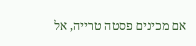אם מכינים פסטה טרייה, אל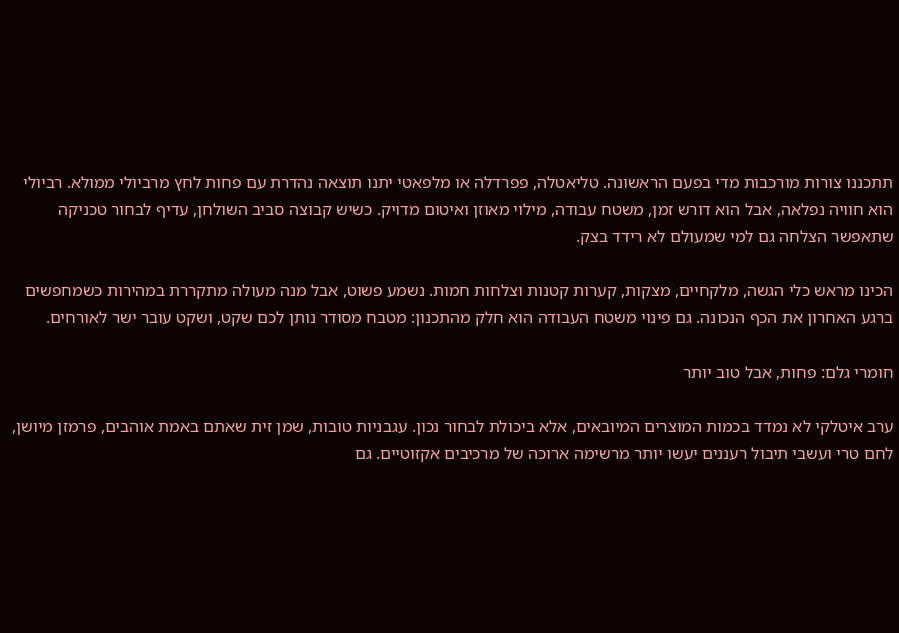תתכננו צורות מורכבות מדי בפעם הראשונה. טליאטלה, פפרדלה או מלפאטי יתנו תוצאה נהדרת עם פחות לחץ מרביולי ממולא. רביולי הוא חוויה נפלאה, אבל הוא דורש זמן, משטח עבודה, מילוי מאוזן ואיטום מדויק. כשיש קבוצה סביב השולחן, עדיף לבחור טכניקה שתאפשר הצלחה גם למי שמעולם לא רידד בצק.

הכינו מראש כלי הגשה, מלקחיים, מצקות, קערות קטנות וצלחות חמות. נשמע פשוט, אבל מנה מעולה מתקררת במהירות כשמחפשים ברגע האחרון את הכף הנכונה. גם פינוי משטח העבודה הוא חלק מהתכנון: מטבח מסודר נותן לכם שקט, ושקט עובר ישר לאורחים.

חומרי גלם: פחות, אבל טוב יותר

ערב איטלקי לא נמדד בכמות המוצרים המיובאים, אלא ביכולת לבחור נכון. עגבניות טובות, שמן זית שאתם באמת אוהבים, פרמזן מיושן, לחם טרי ועשבי תיבול רעננים יעשו יותר מרשימה ארוכה של מרכיבים אקזוטיים. גם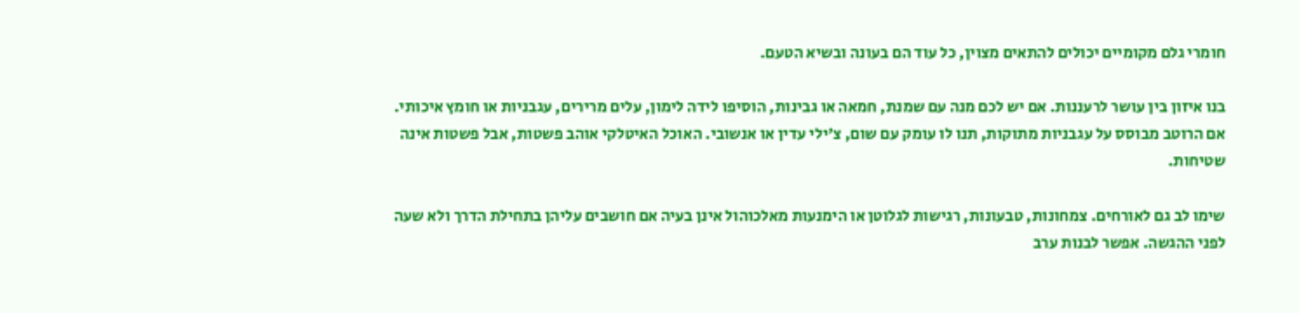חומרי גלם מקומיים יכולים להתאים מצוין, כל עוד הם בעונה ובשיא הטעם.

בנו איזון בין עושר לרעננות. אם יש לכם מנה עם שמנת, חמאה או גבינות, הוסיפו לידה לימון, עלים מרירים, עגבניות או חומץ איכותי. אם הרוטב מבוסס על עגבניות מתוקות, תנו לו עומק עם שום, צ'ילי עדין או אנשובי. האוכל האיטלקי אוהב פשטות, אבל פשטות אינה שטיחות.

שימו לב גם לאורחים. צמחונות, טבעונות, רגישות לגלוטן או הימנעות מאלכוהול אינן בעיה אם חושבים עליהן בתחילת הדרך ולא שעה לפני ההגשה. אפשר לבנות ערב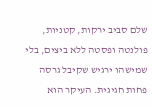שלם סביב ירקות, קטניות, פולנטה ופסטה ללא ביצים, בלי שמישהו ירגיש שקיבל גרסה פחות חגיגית. העיקר הוא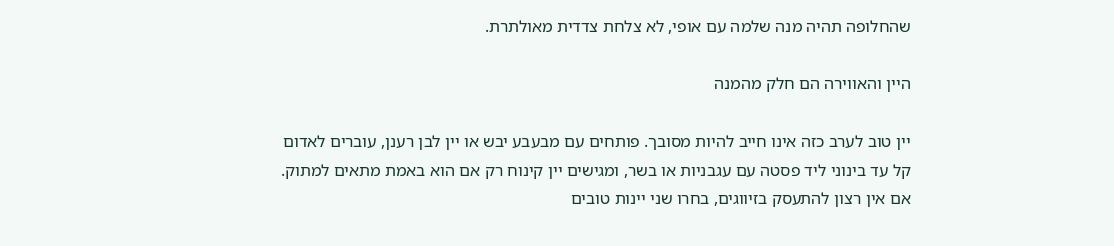שהחלופה תהיה מנה שלמה עם אופי, לא צלחת צדדית מאולתרת.

היין והאווירה הם חלק מהמנה

יין טוב לערב כזה אינו חייב להיות מסובך. פותחים עם מבעבע יבש או יין לבן רענן, עוברים לאדום קל עד בינוני ליד פסטה עם עגבניות או בשר, ומגישים יין קינוח רק אם הוא באמת מתאים למתוק. אם אין רצון להתעסק בזיווגים, בחרו שני יינות טובים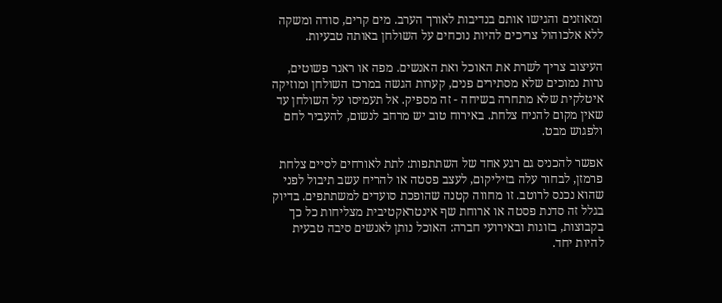ומאוזנים והגישו אותם בנדיבות לאורך הערב. מים קרים, סודה ומשקה ללא אלכוהול צריכים להיות נוכחים על השולחן באותה טבעיות.

העיצוב צריך לשרת את האוכל ואת האנשים. מפה או ראנר פשוטים, נרות נמוכים שלא מסתירים פנים, קערות הגשה במרכז השולחן ומוזיקה איטלקית שלא מתחרה בשיחה - זה מספיק. אל תעמיסו על השולחן עד שאין מקום להניח צלחת. באירוח טוב יש מרחב לנשום, להעביר לחם ולפגוש מבט.

אפשר להכניס גם רגע אחד של השתתפות: לתת לאורחים לסיים צלחת פרמזן, לבחור עלה בזיליקום, לעצב פסטה או להריח עשב תיבול לפני שהוא נכנס לרוטב. זו מחווה קטנה שהופכת סועדים למשתתפים. בדיוק בגלל זה סדנת פסטה או ארוחת שף אינטראקטיבית מצליחות כל כך בקבוצות, בזוגות ובאירועי חברה: האוכל נותן לאנשים סיבה טבעית להיות יחד.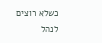כשלא רוצים לנהל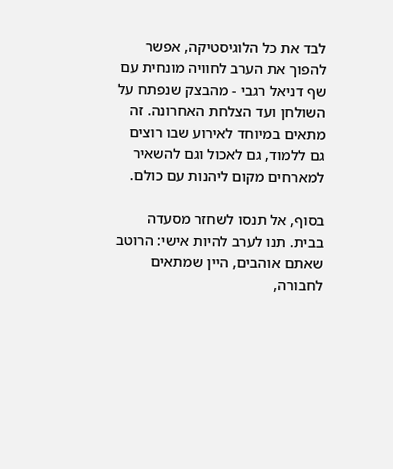לבד את כל הלוגיסטיקה, אפשר להפוך את הערב לחוויה מונחית עם שף דניאל רגבי - מהבצק שנפתח על השולחן ועד הצלחת האחרונה. זה מתאים במיוחד לאירוע שבו רוצים גם ללמוד, גם לאכול וגם להשאיר למארחים מקום ליהנות עם כולם.

בסוף, אל תנסו לשחזר מסעדה בבית. תנו לערב להיות אישי: הרוטב שאתם אוהבים, היין שמתאים לחבורה,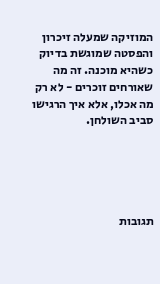המוזיקה שמעלה זיכרון והפסטה שמוגשת בדיוק כשהיא מוכנה. זה מה שאורחים זוכרים - לא רק מה אכלו, אלא איך הרגישו סביב השולחן.





תגובות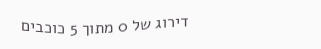דירוג של 0 מתוך 5 כוכבים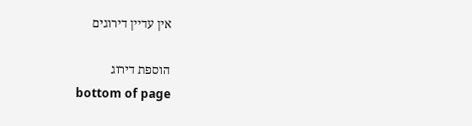אין עדיין דירוגים

הוספת דירוג
bottom of page